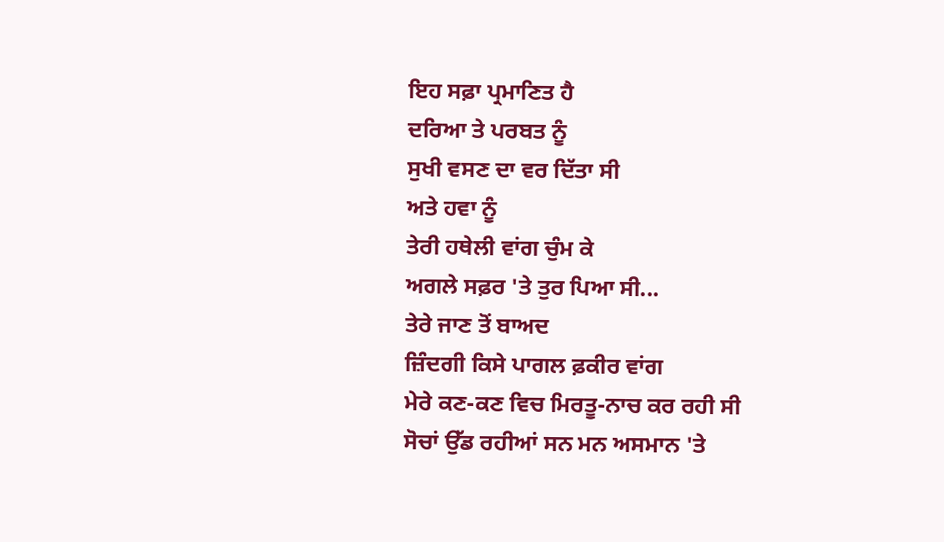ਇਹ ਸਫ਼ਾ ਪ੍ਰਮਾਣਿਤ ਹੈ
ਦਰਿਆ ਤੇ ਪਰਬਤ ਨੂੰ
ਸੁਖੀ ਵਸਣ ਦਾ ਵਰ ਦਿੱਤਾ ਸੀ
ਅਤੇ ਹਵਾ ਨੂੰ
ਤੇਰੀ ਹਥੇਲੀ ਵਾਂਗ ਚੁੰਮ ਕੇ
ਅਗਲੇ ਸਫ਼ਰ 'ਤੇ ਤੁਰ ਪਿਆ ਸੀ...
ਤੇਰੇ ਜਾਣ ਤੋਂ ਬਾਅਦ
ਜ਼ਿੰਦਗੀ ਕਿਸੇ ਪਾਗਲ ਫ਼ਕੀਰ ਵਾਂਗ
ਮੇਰੇ ਕਣ-ਕਣ ਵਿਚ ਮਿਰਤੂ-ਨਾਚ ਕਰ ਰਹੀ ਸੀ
ਸੋਚਾਂ ਉੱਡ ਰਹੀਆਂ ਸਨ ਮਨ ਅਸਮਾਨ 'ਤੇ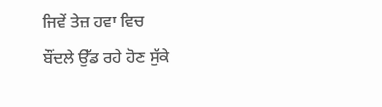ਜਿਵੇਂ ਤੇਜ਼ ਹਵਾ ਵਿਚ
ਬੌਂਦਲੇ ਉੱਡ ਰਹੇ ਹੋਣ ਸੁੱਕੇ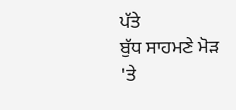ਪੱਤੇ
ਬੁੱਧ ਸਾਹਮਣੇ ਮੋੜ 'ਤੇ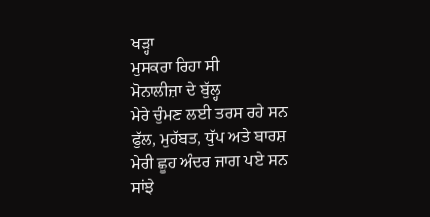ਖੜ੍ਹਾ
ਮੁਸਕਰਾ ਰਿਹਾ ਸੀ
ਮੋਨਾਲੀਜ਼ਾ ਦੇ ਬੁੱਲ੍ਹ
ਮੇਰੇ ਚੁੰਮਣ ਲਈ ਤਰਸ ਰਹੇ ਸਨ
ਫੁੱਲ, ਮੁਹੱਬਤ, ਧੁੱਪ ਅਤੇ ਬਾਰਸ਼
ਮੇਰੀ ਛੂਹ ਅੰਦਰ ਜਾਗ ਪਏ ਸਨ
ਸਾਂਝੇ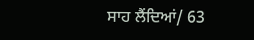ਸਾਹ ਲੈਂਦਿਆਂ/ 63